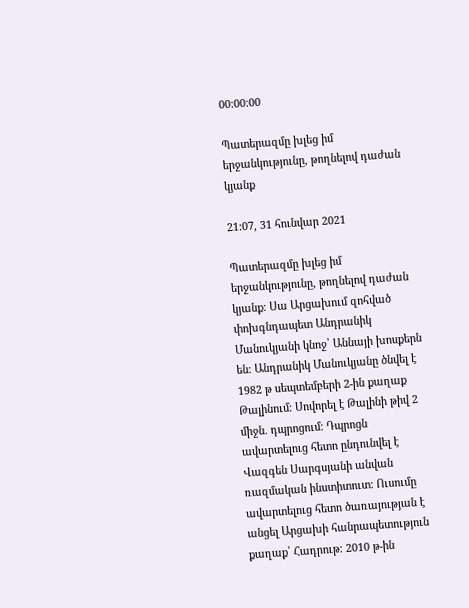00:00:00

Պատերազմը խլեց իմ երջանկությունը, թողնելով դաժան կյանք

21:07, 31 հունվար 2021

Պատերազմը խլեց իմ երջանկությունը, թողնելով դաժան կյանք։ Սա Արցախում զոհված փոխգնդապետ Անդրանիկ Մանուկյանի կնոջ՝ Աննայի խոսքերն են։ Անդրանիկ Մանուկյանը ծնվել է 1982 թ սեպտեմբերի 2-ին քաղաք Թալինում։ Սովորել է Թալինի թիվ 2 միջն. դպրոցում։ Դպրոցն ավարտելուց հետո ընդունվել է Վազգեն Սարգսյանի անվան ռազմական ինստիտուտ։ Ուսումը ավարտելուց հետո ծառայության է անցել Արցախի հանրապետություն քաղաք՝ Հադրութ։ 2010 թ-ին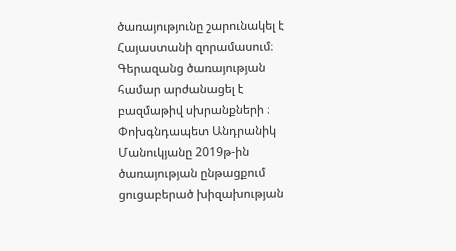ծառայությունը շարունակել է Հայաստանի զորամասում։ Գերազանց ծառայության համար արժանացել է բազմաթիվ սխրանքների ։ Փոխգնդապետ Անդրանիկ Մանուկյանը 2019թ-ին ծառայության ընթացքում ցուցաբերած խիզախության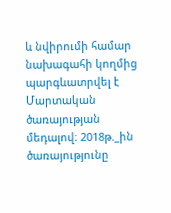և նվիրումի համար նախագահի կողմից պարգևատրվել է Մարտական ծառայության մեդալով։ 2018թ._ին ծառայությունը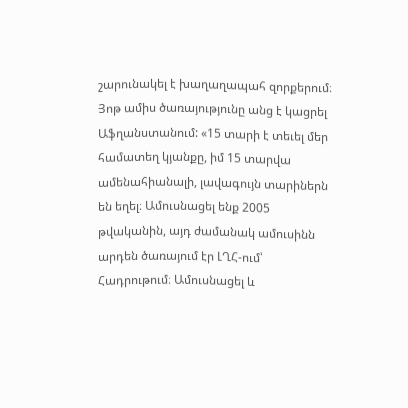շարունակել է խաղաղապահ զորքերում։ Յոթ ամիս ծառայությունը անց է կացրել Աֆղանստանում: «15 տարի է տեւել մեր համատեղ կյանքը, իմ 15 տարվա ամենահիանալի, լավագույն տարիներն են եղել։ Ամուսնացել ենք 2005 թվականին, այդ ժամանակ ամուսինն արդեն ծառայում էր ԼՂՀ-ում՝ Հադրութում։ Ամուսնացել և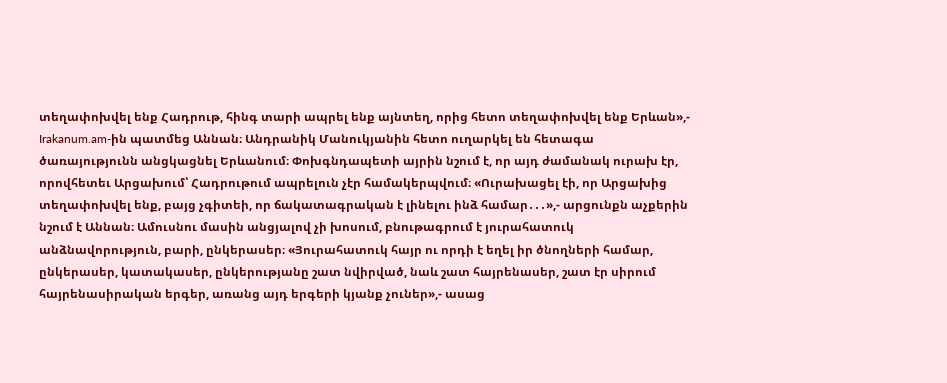տեղափոխվել ենք Հադրութ, հինգ տարի ապրել ենք այնտեղ, որից հետո տեղափոխվել ենք Երևան»,- Irakanum.am-ին պատմեց Աննան։ Անդրանիկ Մանուկյանին հետո ուղարկել են հետագա ծառայությունն անցկացնել Երևանում։ Փոխգնդապետի այրին նշում է, որ այդ ժամանակ ուրախ էր, որովհետեւ Արցախում՝ Հադրութում ապրելուն չէր համակերպվում։ «Ուրախացել էի, որ Արցախից տեղափոխվել ենք, բայց չգիտեի, որ ճակատագրական է լինելու ինձ համար․․․»,- արցունքն աչքերին նշում է Աննան։ Ամուսնու մասին անցյալով չի խոսում, բնութագրում է յուրահատուկ անձնավորություն, բարի, ընկերասեր։ «Յուրահատուկ հայր ու որդի է եղել իր ծնողների համար, ընկերասեր, կատակասեր, ընկերությանը շատ նվիրված, նաև շատ հայրենասեր, շատ էր սիրում հայրենասիրական երգեր, առանց այդ երգերի կյանք չուներ»,- ասաց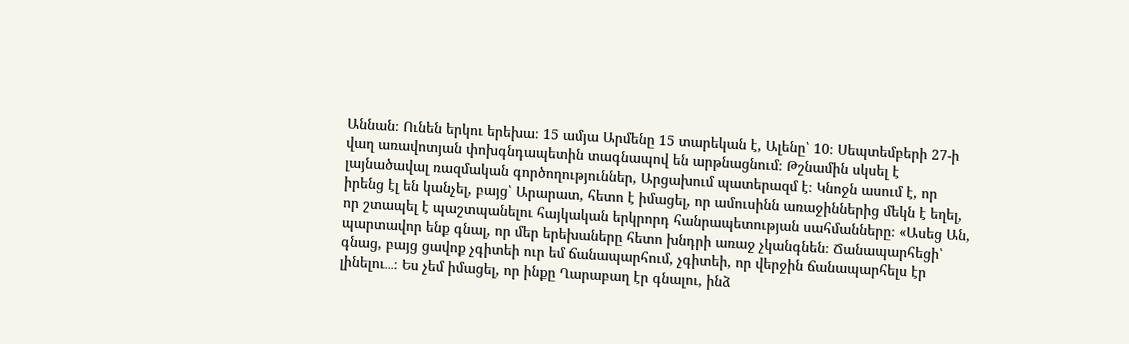Աննան։ Ունեն երկու երեխա։ 15 ամյա Արմենը 15 տարեկան է, Ալենը՝ 10։ Սեպտեմբերի 27-ի վաղ առավոտյան փոխգնդապետին տագնապով են արթնացնում։ Թշնամին սկսել է լայնածավալ ռազմական գործողություններ, Արցախում պատերազմ է։ Կնոջն ասում է, որ իրենց էլ են կանչել, բայց՝ Արարատ, հետո է իմացել, որ ամուսինն առաջիններից մեկն է եղել, որ շտապել է պաշտպանելու հայկական երկրորդ հանրապետության սահմանները։ «Ասեց Ան, պարտավոր ենք գնալ, որ մեր երեխաները հետո խնդրի առաջ չկանգնեն։ Ճանապարհեցի՝ գնաց, բայց ցավոք չգիտեի ուր եմ ճանապարհում, չգիտեի, որ վերջին ճանապարհելս էր լինելու․․․։ Ես չեմ իմացել, որ ինքը Ղարաբաղ էր գնալու, ինձ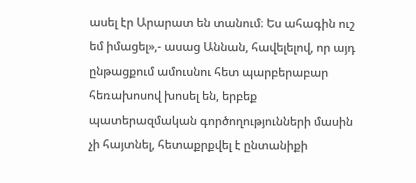ասել էր Արարատ են տանում։ Ես ահագին ուշ եմ իմացել»,- ասաց Աննան, հավելելով, որ այդ ընթացքում ամուսնու հետ պարբերաբար հեռախոսով խոսել են, երբեք պատերազմական գործողությունների մասին չի հայտնել, հետաքրքվել է ընտանիքի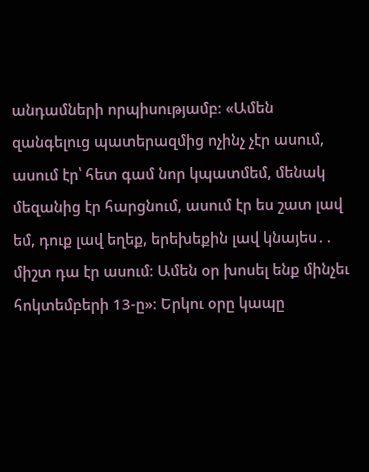անդամների որպիսությամբ։ «Ամեն զանգելուց պատերազմից ոչինչ չէր ասում, ասում էր՝ հետ գամ նոր կպատմեմ, մենակ մեզանից էր հարցնում, ասում էր ես շատ լավ եմ, դուք լավ եղեք, երեխեքին լավ կնայես․․ միշտ դա էր ասում։ Ամեն օր խոսել ենք մինչեւ հոկտեմբերի 13-ը»։ Երկու օրը կապը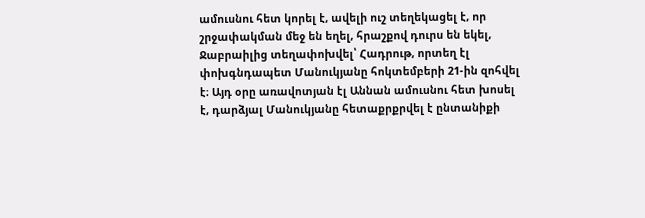ամուսնու հետ կորել է, ավելի ուշ տեղեկացել է, որ շրջափակման մեջ են եղել, հրաշքով դուրս են եկել, Ջաբրաիլից տեղափոխվել՝ Հադրութ, որտեղ էլ փոխգնդապետ Մանուկյանը հոկտեմբերի 21-ին զոհվել է։ Այդ օրը առավոտյան էլ Աննան ամուսնու հետ խոսել է, դարձյալ Մանուկյանը հետաքրքրվել է ընտանիքի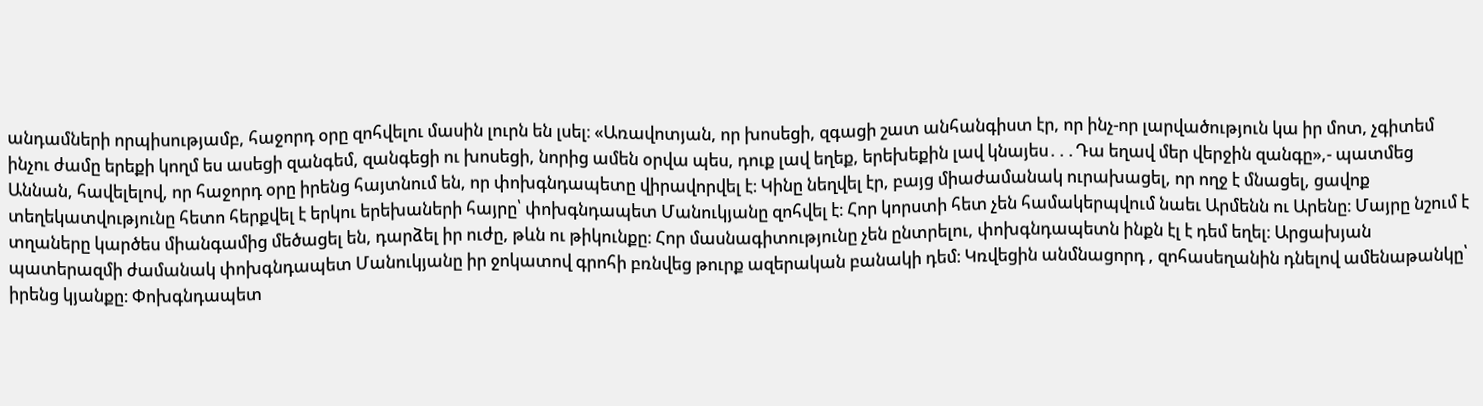անդամների որպիսությամբ, հաջորդ օրը զոհվելու մասին լուրն են լսել։ «Առավոտյան, որ խոսեցի, զգացի շատ անհանգիստ էր, որ ինչ-որ լարվածություն կա իր մոտ, չգիտեմ ինչու ժամը երեքի կողմ ես ասեցի զանգեմ, զանգեցի ու խոսեցի, նորից ամեն օրվա պես, դուք լավ եղեք, երեխեքին լավ կնայես․․․Դա եղավ մեր վերջին զանգը»,- պատմեց Աննան, հավելելով, որ հաջորդ օրը իրենց հայտնում են, որ փոխգնդապետը վիրավորվել է։ Կինը նեղվել էր, բայց միաժամանակ ուրախացել, որ ողջ է մնացել, ցավոք տեղեկատվությունը հետո հերքվել է երկու երեխաների հայրը՝ փոխգնդապետ Մանուկյանը զոհվել է։ Հոր կորստի հետ չեն համակերպվում նաեւ Արմենն ու Արենը։ Մայրը նշում է տղաները կարծես միանգամից մեծացել են, դարձել իր ուժը, թևն ու թիկունքը։ Հոր մասնագիտությունը չեն ընտրելու, փոխգնդապետն ինքն էլ է դեմ եղել։ Արցախյան պատերազմի ժամանակ փոխգնդապետ Մանուկյանը իր ջոկատով գրոհի բռնվեց թուրք ազերական բանակի դեմ։ Կռվեցին անմնացորդ , զոհասեղանին դնելով ամենաթանկը՝ իրենց կյանքը։ Փոխգնդապետ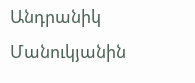Անդրանիկ Մանուկյանին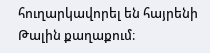հուղարկավորել են հայրենի Թալին քաղաքում։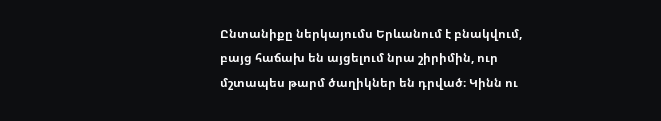Ընտանիքը ներկայումս Երևանում է բնակվում, բայց հաճախ են այցելում նրա շիրիմին, ուր մշտապես թարմ ծաղիկներ են դրված։ Կինն ու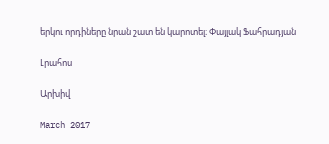երկու որդիները նրան շատ են կարոտել։ Փայլակ Ֆահրադյան

Լրահոս

Արխիվ

March 2017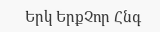Երկ ԵրքՉոր Հնգ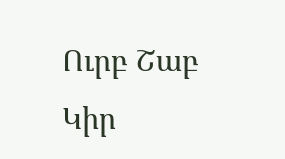Ուրբ Շաբ Կիր